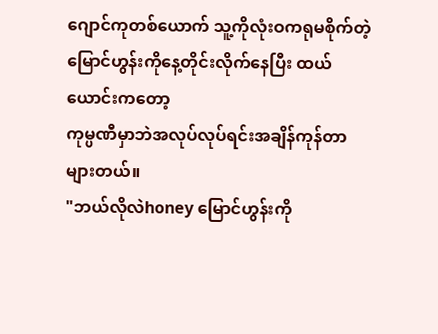ဂျောင်ကုတစ်ယောက် သူ့ကိုလုံးဝကရုမစိုက်တဲ့မြောင်ဟွန်းကိုနေ့တိုင်းလိုက်နေပြီး ထယ်ယောင်းကတော့
ကုမ္ပဏီမှာဘဲအလုပ်လုပ်ရင်းအချိန်ကုန်တာများတယ်။
"ဘယ်လိုလဲhoney မြောင်ဟွန်းကို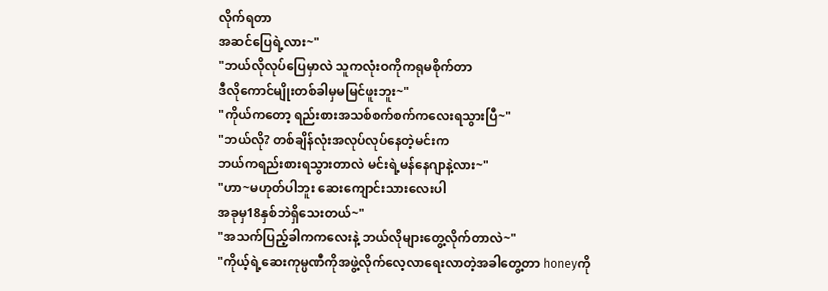လိုက်ရတာ
အဆင်ပြေရဲ့လား~"
"ဘယ်လိုလုပ်ပြေမှာလဲ သူကလုံးဝကိုကရုမစိုက်တာ
ဒီလိုကောင်မျိုးတစ်ခါမှမမြင်ဖူးဘူး~"
"ကိုယ်ကတော့ ရည်းစားအသစ်စက်စက်ကလေးရသွားပြီ~"
"ဘယ်လို? တစ်ချိန်လုံးအလုပ်လုပ်နေတဲ့မင်းက
ဘယ်ကရည်းစားရသွားတာလဲ မင်းရဲ့မန်နေဂျာနဲ့လား~"
"ဟာ~မဟုတ်ပါဘူး ဆေးကျောင်းသားလေးပါ
အခုမှ18နှစ်ဘဲရှိသေးတယ်~"
"အသက်ပြည့်ခါကကလေးနဲ့ ဘယ်လိုများတွေ့လိုက်တာလဲ~"
"ကိုယ့်ရဲ့ဆေးကုမ္ပဏီကိုအဖွဲ့လိုက်လေ့လာရေးလာတဲ့အခါတွေ့တာ honeyကို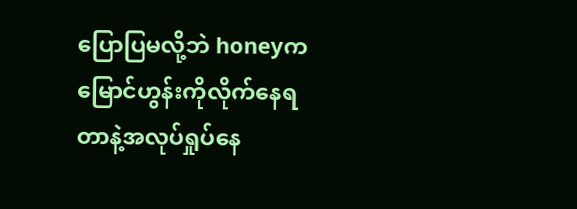ပြောပြမလို့ဘဲ honeyက
မြောင်ဟွန်းကိုလိုက်နေရတာနဲ့အလုပ်ရှုပ်နေ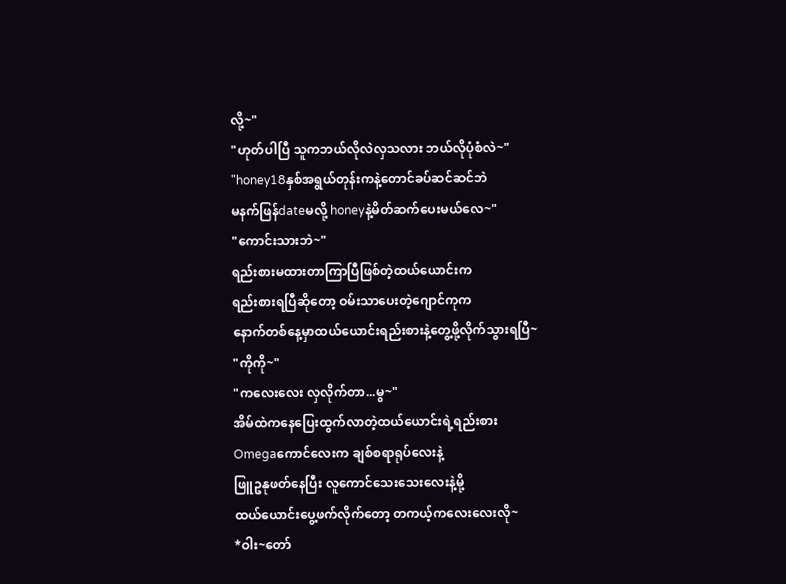လို့~"
"ဟုတ်ပါပြီ သူကဘယ်လိုလဲလှသလား ဘယ်လိုပုံစံလဲ~"
"honey18နှစ်အရွယ်တုန်းကနဲ့တောင်ခပ်ဆင်ဆင်ဘဲ
မနက်ဖြန်dateမလို့ honeyနဲ့မိတ်ဆက်ပေးမယ်လေ~"
"ကောင်းသားဘဲ~"
ရည်းစားမထားတာကြာပြီဖြစ်တဲ့ထယ်ယောင်းက
ရည်းစားရပြီဆိုတော့ ဝမ်းသာပေးတဲ့ဂျောင်ကုက
နောက်တစ်နေ့မှာထယ်ယောင်းရည်းစားနဲ့တွေ့ဖို့လိုက်သွားရပြီ~
"ကိုကို~"
"ကလေးလေး လှလိုက်တာ...မွ~"
အိမ်ထဲကနေပြေးထွက်လာတဲ့ထယ်ယောင်းရဲ့ရည်းစား
Omegaကောင်လေးက ချစ်စရာရုပ်လေးနဲ့
ဖြူဥနုဖတ်နေပြီး လူကောင်သေးသေးလေးနဲ့မို့
ထယ်ယောင်းပွေ့ဖက်လိုက်တော့ တကယ့်ကလေးလေးလို~
*ဝါး~တော်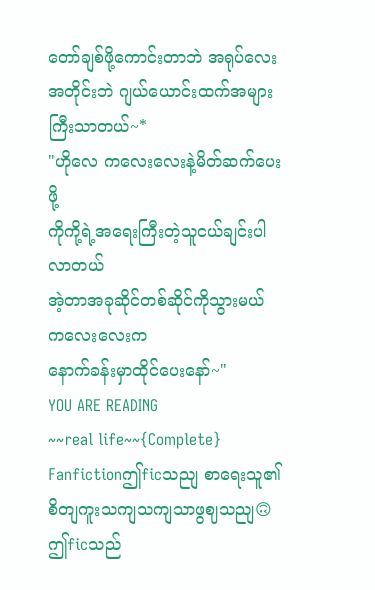တော်ချစ်ဖို့ကောင်းတာဘဲ အရုပ်လေးအတိုင်းဘဲ ဂျယ်ယောင်းထက်အများကြီးသာတယ်~*
"ဟိုလေ ကလေးလေးနဲ့မိတ်ဆက်ပေးဖို့
ကိုကို့ရဲ့အရေးကြီးတဲ့သူငယ်ချင်းပါလာတယ်
အဲ့တာအခုဆိုင်တစ်ဆိုင်ကိုသွားမယ် ကလေးလေးက
နောက်ခန်းမှာထိုင်ပေးနော်~"
YOU ARE READING
~~real life~~{Complete}
Fanfictionဤficသညျ စာရေးသူ၏ စိတျကူးသကျသကျသာဖွဈသညျ🙃 ဤficသည်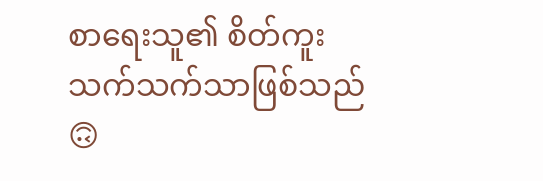စာရေးသူ၏ စိတ်ကူးသက်သက်သာဖြစ်သည်🙃